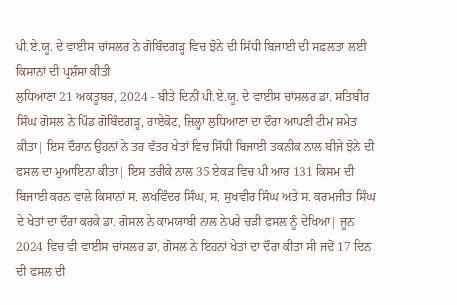ਪੀ.ਏ.ਯੂ. ਦੇ ਵਾਈਸ ਚਾਂਸਲਰ ਨੇ ਗੋਬਿੰਦਗੜ੍ਹ ਵਿਚ ਝੋਨੇ ਦੀ ਸਿੱਧੀ ਬਿਜਾਈ ਦੀ ਸਫ਼ਲਤਾ ਲਈ ਕਿਸਾਨਾਂ ਦੀ ਪ੍ਰਸ਼ੰਸਾ ਕੀਤੀ
ਲੁਧਿਆਣਾ 21 ਅਕਤੂਬਰ, 2024 - ਬੀਤੇ ਦਿਨੀਂ ਪੀ.ਏ.ਯੂ. ਦੇ ਵਾਈਸ ਚਾਂਸਲਰ ਡਾ. ਸਤਿਬੀਰ ਸਿੰਘ ਗੋਸਲ ਨੇ ਪਿੰਡ ਗੋਬਿੰਦਗੜ੍ਹ, ਰਾਏਕੋਟ, ਜ਼ਿਲ੍ਹਾ ਲੁਧਿਆਣਾ ਦਾ ਦੌਰਾ ਆਪਣੀ ਟੀਮ ਸਮੇਤ ਕੀਤਾ| ਇਸ ਦੌਰਾਨ ਉਹਨਾਂ ਨੇ ਤਰ ਵੱਤਰ ਖੇਤਾਂ ਵਿਚ ਸਿੱਧੀ ਬਿਜਾਈ ਤਕਨੀਕ ਨਾਲ ਬੀਜੇ ਝੋਨੇ ਦੀ ਫਸਲ ਦਾ ਮੁਆਇਨਾ ਕੀਤਾ| ਇਸ ਤਰੀਕੇ ਨਾਲ 35 ਏਕੜ ਵਿਚ ਪੀ ਆਰ 131 ਕਿਸਮ ਦੀ ਬਿਜਾਈ ਕਰਨ ਵਾਲੇ ਕਿਸਾਨਾਂ ਸ. ਲਖਵਿੰਦਰ ਸਿੰਘ, ਸ. ਸੁਖਵੀਰ ਸਿੰਘ ਅਤੇ ਸ. ਕਰਮਜੀਤ ਸਿੰਘ ਦੇ ਖੇਤਾਂ ਦਾ ਦੌਰਾ ਕਰਕੇ ਡਾ. ਗੋਸਲ ਨੇ ਕਾਮਯਾਬੀ ਨਾਲ ਨੇਪਰੇ ਚੜੀ ਫਸਲ ਨੂੰ ਦੇਖਿਆ| ਜੂਨ 2024 ਵਿਚ ਵੀ ਵਾਈਸ ਚਾਂਸਲਰ ਡਾ. ਗੋਸਲ ਨੇ ਇਹਨਾਂ ਖੇਤਾਂ ਦਾ ਦੌਰਾ ਕੀਤਾ ਸੀ ਜਦੋਂ 17 ਦਿਨ ਦੀ ਫਸਲ ਦੀ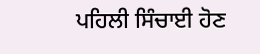ਪਹਿਲੀ ਸਿੰਚਾਈ ਹੋਣ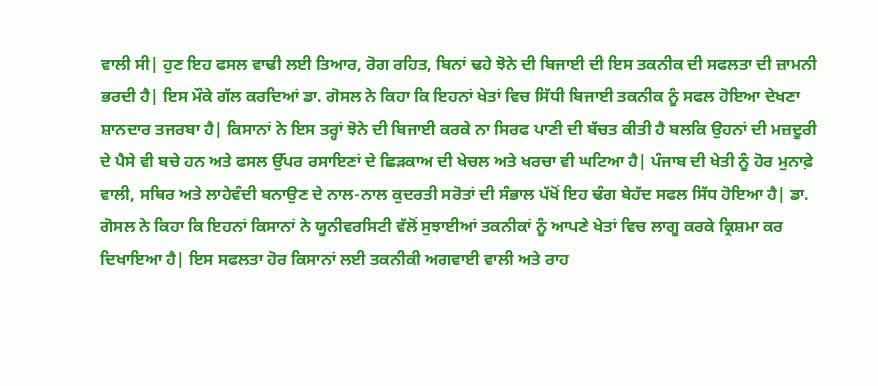ਵਾਲੀ ਸੀ| ਹੁਣ ਇਹ ਫਸਲ ਵਾਢੀ ਲਈ ਤਿਆਰ, ਰੋਗ ਰਹਿਤ, ਬਿਨਾਂ ਢਹੇ ਝੋਨੇ ਦੀ ਬਿਜਾਈ ਦੀ ਇਸ ਤਕਨੀਕ ਦੀ ਸਫਲਤਾ ਦੀ ਜ਼ਾਮਨੀ ਭਰਦੀ ਹੈ| ਇਸ ਮੌਕੇ ਗੱਲ ਕਰਦਿਆਂ ਡਾ. ਗੋਸਲ ਨੇ ਕਿਹਾ ਕਿ ਇਹਨਾਂ ਖੇਤਾਂ ਵਿਚ ਸਿੱਧੀ ਬਿਜਾਈ ਤਕਨੀਕ ਨੂੰ ਸਫਲ ਹੋਇਆ ਦੇਖਣਾ ਸ਼ਾਨਦਾਰ ਤਜਰਬਾ ਹੈ| ਕਿਸਾਨਾਂ ਨੇ ਇਸ ਤਰ੍ਹਾਂ ਝੋਨੇ ਦੀ ਬਿਜਾਈ ਕਰਕੇ ਨਾ ਸਿਰਫ ਪਾਣੀ ਦੀ ਬੱਚਤ ਕੀਤੀ ਹੈ ਬਲਕਿ ਉਹਨਾਂ ਦੀ ਮਜ਼ਦੂਰੀ ਦੇ ਪੈਸੇ ਵੀ ਬਚੇ ਹਨ ਅਤੇ ਫਸਲ ਉੱਪਰ ਰਸਾਇਣਾਂ ਦੇ ਛਿੜਕਾਅ ਦੀ ਖੇਚਲ ਅਤੇ ਖਰਚਾ ਵੀ ਘਟਿਆ ਹੈ| ਪੰਜਾਬ ਦੀ ਖੇਤੀ ਨੂੰ ਹੋਰ ਮੁਨਾਫ਼ੇ ਵਾਲੀ, ਸਥਿਰ ਅਤੇ ਲਾਹੇਵੰਦੀ ਬਨਾਉਣ ਦੇ ਨਾਲ-ਨਾਲ ਕੁਦਰਤੀ ਸਰੋਤਾਂ ਦੀ ਸੰਭਾਲ ਪੱਖੋਂ ਇਹ ਢੰਗ ਬੇਹੱਦ ਸਫਲ ਸਿੱਧ ਹੋਇਆ ਹੈ| ਡਾ. ਗੋਸਲ ਨੇ ਕਿਹਾ ਕਿ ਇਹਨਾਂ ਕਿਸਾਨਾਂ ਨੇ ਯੂਨੀਵਰਸਿਟੀ ਵੱਲੋਂ ਸੁਝਾਈਆਂ ਤਕਨੀਕਾਂ ਨੂੰ ਆਪਣੇ ਖੇਤਾਂ ਵਿਚ ਲਾਗੂ ਕਰਕੇ ਕ੍ਰਿਸ਼ਮਾ ਕਰ ਦਿਖਾਇਆ ਹੈ| ਇਸ ਸਫਲਤਾ ਹੋਰ ਕਿਸਾਨਾਂ ਲਈ ਤਕਨੀਕੀ ਅਗਵਾਈ ਵਾਲੀ ਅਤੇ ਰਾਹ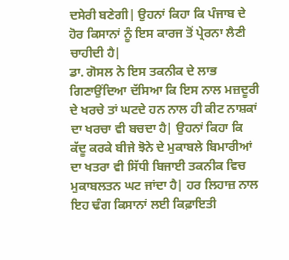ਦਸੇਰੀ ਬਣੇਗੀ| ਉਹਨਾਂ ਕਿਹਾ ਕਿ ਪੰਜਾਬ ਦੇ ਹੋਰ ਕਿਸਾਨਾਂ ਨੂੰ ਇਸ ਕਾਰਜ ਤੋਂ ਪ੍ਰੇਰਨਾ ਲੈਣੀ ਚਾਹੀਦੀ ਹੈ|
ਡਾ. ਗੋਸਲ ਨੇ ਇਸ ਤਕਨੀਕ ਦੇ ਲਾਭ ਗਿਣਾਉਂਦਿਆ ਦੱਸਿਆ ਕਿ ਇਸ ਨਾਲ ਮਜ਼ਦੂਰੀ ਦੇ ਖਰਚੇ ਤਾਂ ਘਟਦੇ ਹਨ ਨਾਲ ਹੀ ਕੀਟ ਨਾਸ਼ਕਾਂ ਦਾ ਖਰਚਾ ਵੀ ਬਚਦਾ ਹੈ| ਉਹਨਾਂ ਕਿਹਾ ਕਿ ਕੱਦੂ ਕਰਕੇ ਬੀਜੇ ਝੋਨੇ ਦੇ ਮੁਕਾਬਲੇ ਬਿਮਾਰੀਆਂ ਦਾ ਖਤਰਾ ਵੀ ਸਿੱਧੀ ਬਿਜਾਈ ਤਕਨੀਕ ਵਿਚ ਮੁਕਾਬਲਤਨ ਘਟ ਜਾਂਦਾ ਹੈ| ਹਰ ਲਿਹਾਜ਼ ਨਾਲ ਇਹ ਢੰਗ ਕਿਸਾਨਾਂ ਲਈ ਕਿਫ਼ਾਇਤੀ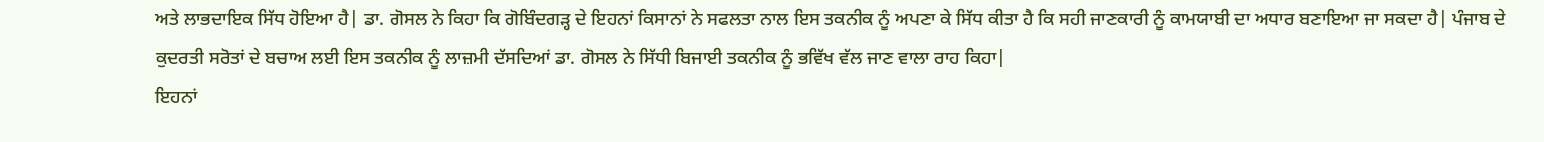ਅਤੇ ਲਾਭਦਾਇਕ ਸਿੱਧ ਹੋਇਆ ਹੈ| ਡਾ. ਗੋਸਲ ਨੇ ਕਿਹਾ ਕਿ ਗੋਬਿੰਦਗੜ੍ਹ ਦੇ ਇਹਨਾਂ ਕਿਸਾਨਾਂ ਨੇ ਸਫਲਤਾ ਨਾਲ ਇਸ ਤਕਨੀਕ ਨੂੰ ਅਪਣਾ ਕੇ ਸਿੱਧ ਕੀਤਾ ਹੈ ਕਿ ਸਹੀ ਜਾਣਕਾਰੀ ਨੂੰ ਕਾਮਯਾਬੀ ਦਾ ਅਧਾਰ ਬਣਾਇਆ ਜਾ ਸਕਦਾ ਹੈ| ਪੰਜਾਬ ਦੇ ਕੁਦਰਤੀ ਸਰੋਤਾਂ ਦੇ ਬਚਾਅ ਲਈ ਇਸ ਤਕਨੀਕ ਨੂੰ ਲਾਜ਼ਮੀ ਦੱਸਦਿਆਂ ਡਾ. ਗੋਸਲ ਨੇ ਸਿੱਧੀ ਬਿਜਾਈ ਤਕਨੀਕ ਨੂੰ ਭਵਿੱਖ ਵੱਲ ਜਾਣ ਵਾਲਾ ਰਾਹ ਕਿਹਾ|
ਇਹਨਾਂ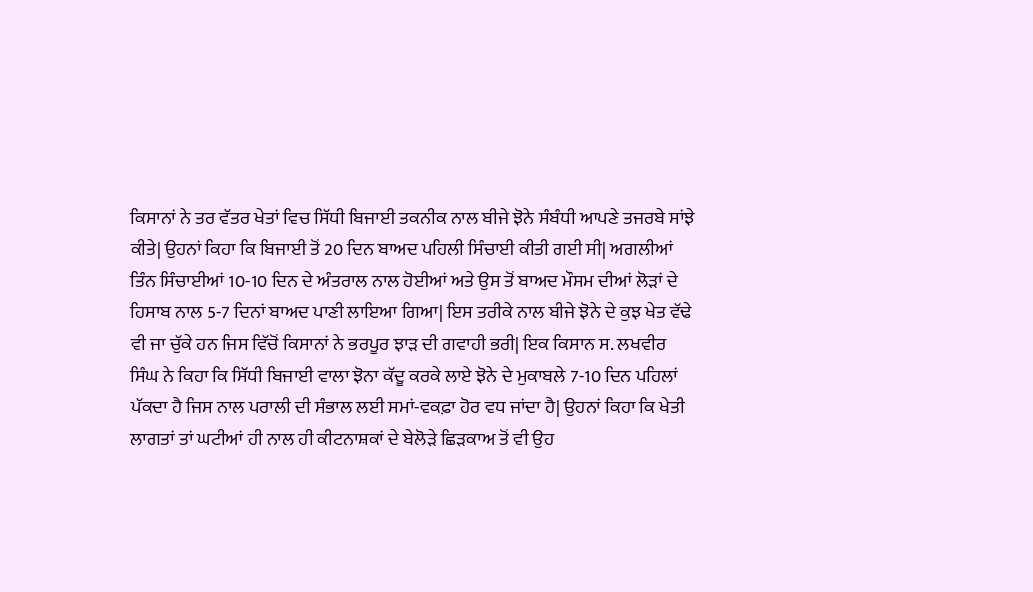ਕਿਸਾਨਾਂ ਨੇ ਤਰ ਵੱਤਰ ਖੇਤਾਂ ਵਿਚ ਸਿੱਧੀ ਬਿਜਾਈ ਤਕਨੀਕ ਨਾਲ ਬੀਜੇ ਝੋਨੇ ਸੰਬੰਧੀ ਆਪਣੇ ਤਜਰਬੇ ਸਾਂਝੇ ਕੀਤੇ| ਉਹਨਾਂ ਕਿਹਾ ਕਿ ਬਿਜਾਈ ਤੋਂ 20 ਦਿਨ ਬਾਅਦ ਪਹਿਲੀ ਸਿੰਚਾਈ ਕੀਤੀ ਗਈ ਸੀ| ਅਗਲੀਆਂ ਤਿੰਨ ਸਿੰਚਾਈਆਂ 10-10 ਦਿਨ ਦੇ ਅੰਤਰਾਲ ਨਾਲ ਹੋਈਆਂ ਅਤੇ ਉਸ ਤੋਂ ਬਾਅਦ ਮੌਸਮ ਦੀਆਂ ਲੋੜਾਂ ਦੇ ਹਿਸਾਬ ਨਾਲ 5-7 ਦਿਨਾਂ ਬਾਅਦ ਪਾਣੀ ਲਾਇਆ ਗਿਆ| ਇਸ ਤਰੀਕੇ ਨਾਲ ਬੀਜੇ ਝੋਨੇ ਦੇ ਕੁਝ ਖੇਤ ਵੱਢੇ ਵੀ ਜਾ ਚੁੱਕੇ ਹਨ ਜਿਸ ਵਿੱਚੋਂ ਕਿਸਾਨਾਂ ਨੇ ਭਰਪੂਰ ਝਾੜ ਦੀ ਗਵਾਹੀ ਭਰੀ| ਇਕ ਕਿਸਾਨ ਸ. ਲਖਵੀਰ ਸਿੰਘ ਨੇ ਕਿਹਾ ਕਿ ਸਿੱਧੀ ਬਿਜਾਈ ਵਾਲਾ ਝੋਨਾ ਕੱਦੂ ਕਰਕੇ ਲਾਏ ਝੋਨੇ ਦੇ ਮੁਕਾਬਲੇ 7-10 ਦਿਨ ਪਹਿਲਾਂ ਪੱਕਦਾ ਹੈ ਜਿਸ ਨਾਲ ਪਰਾਲੀ ਦੀ ਸੰਭਾਲ ਲਈ ਸਮਾਂ-ਵਕਫ਼ਾ ਹੋਰ ਵਧ ਜਾਂਦਾ ਹੈ| ਉਹਨਾਂ ਕਿਹਾ ਕਿ ਖੇਤੀ ਲਾਗਤਾਂ ਤਾਂ ਘਟੀਆਂ ਹੀ ਨਾਲ ਹੀ ਕੀਟਨਾਸ਼ਕਾਂ ਦੇ ਬੇਲੋੜੇ ਛਿੜਕਾਅ ਤੋਂ ਵੀ ਉਹ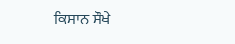ਕਿਸਾਨ ਸੌਖੇ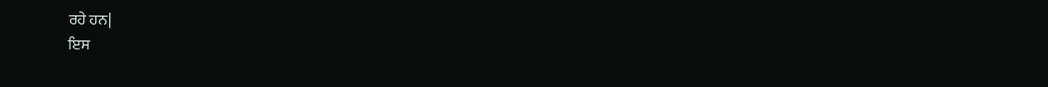ਰਹੇ ਹਨ|
ਇਸ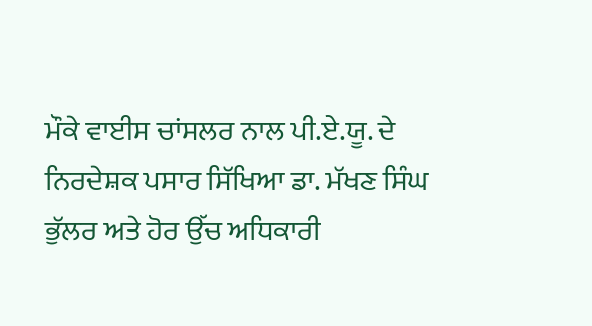ਮੌਕੇ ਵਾਈਸ ਚਾਂਸਲਰ ਨਾਲ ਪੀ.ਏ.ਯੂ. ਦੇ ਨਿਰਦੇਸ਼ਕ ਪਸਾਰ ਸਿੱਖਿਆ ਡਾ. ਮੱਖਣ ਸਿੰਘ ਭੁੱਲਰ ਅਤੇ ਹੋਰ ਉੱਚ ਅਧਿਕਾਰੀ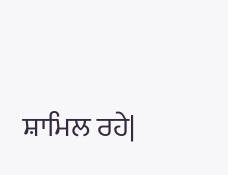ਸ਼ਾਮਿਲ ਰਹੇ|